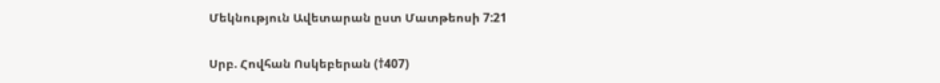Մեկնություն Ավետարան ըստ Մատթեոսի 7:21

Սրբ. Հովհան Ոսկեբերան (†407)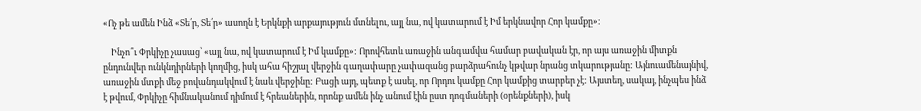«Ոչ թե ամեն Ինձ «Տե՛ր, Տե՛ր» ասողն է Երկնքի արքայություն մտնելու, այլ նա, ով կատարում է Իմ երկնավոր Հոր կամքը»։

    Ինչո՞ւ Փրկիչը չասաց՝ «այլ նա, ով կատարում է Իմ կամքը»: Որովհետև առաջին անգամվա համար բավական էր, որ այս առաջին միտքն ընդունվեր ունկնդիրների կողմից, իսկ ահա հիշյալ վերջին գաղափարը չափազանց բարձրահունչ կթվար նրանց տկարությանը: Այնուամենայնիվ, առաջին մտքի մեջ բովանդակվում է նաև վերջինը: Բացի այդ, պետք է ասել, որ Որդու կամքը Հոր կամքից տարբեր չէ: Այստեղ, սակայ, ինչպես ինձ է թվում, Փրկիչը հիմնականում դիմում է հրեաներին, որոնք ամեն ինչ անում էին ըստ դոգմաների (օրենքների), իսկ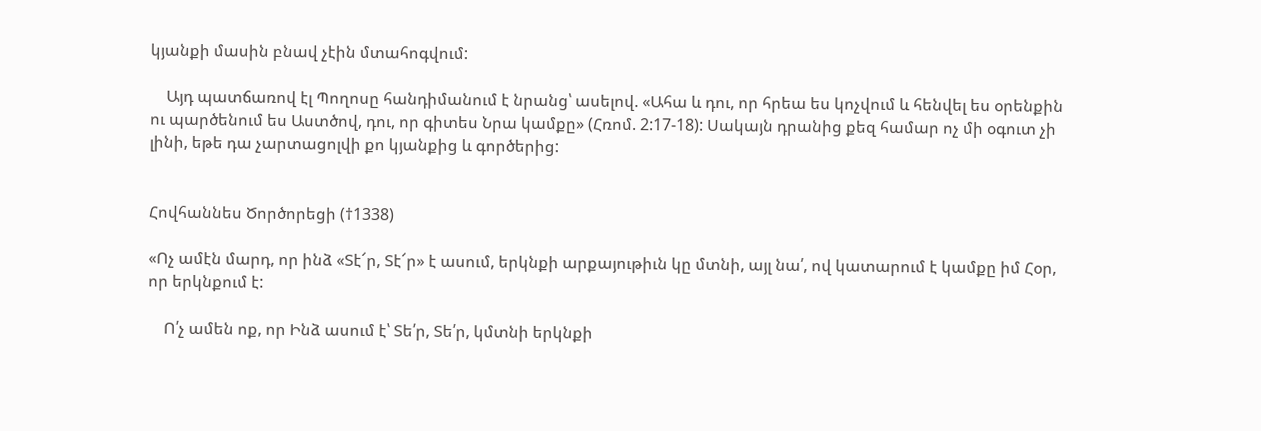կյանքի մասին բնավ չէին մտահոգվում:

    Այդ պատճառով էլ Պողոսը հանդիմանում է նրանց՝ ասելով. «Ահա և դու, որ հրեա ես կոչվում և հենվել ես օրենքին ու պարծենում ես Աստծով, դու, որ գիտես Նրա կամքը» (Հռոմ. 2:17-18): Սակայն դրանից քեզ համար ոչ մի օգուտ չի լինի, եթե դա չարտացոլվի քո կյանքից և գործերից:


Հովհաննես Ծործորեցի (†1338)

«Ոչ ամէն մարդ, որ ինձ «Տէ՜ր, Տէ՜ր» է ասում, երկնքի արքայութիւն կը մտնի, այլ նա՛, ով կատարում է կամքը իմ Հօր, որ երկնքում է:

    Ո՛չ ամեն ոք, որ Ինձ ասում է՝ Տե՛ր, Տե՛ր, կմտնի երկնքի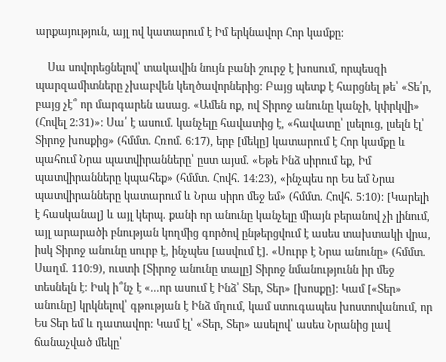արքայություն, այլ ով կատարում է Իմ երկնավոր Հոր կամքը:

    Սա սովորեցնելով՝ տակավին նույն բանի շուրջ է խոսում, որպեսզի պարզամիտները չխաբվեն կեղծավորներից: Բայց պետք է հարցնել թե՝ «Տե՛ր, բայց չէ՞ որ մարգարեն ասաց. «Ամեն ոք, ով Տիրոջ անունը կանչի, կփրկվի» (Հովել 2։31)»: Սա՛ է ասում. կանչելը հավատից է, «հավատը՝ լսելուց, լսելն էլ՝ Տիրոջ խոսքից» (հմմտ. Հռոմ. 6։17), երբ [մեկը] կատարում է Հոր կամքը և պահում Նրա պատվիրանները՝ ըստ այսմ. «Եթե Ինձ սիրում եք, Իմ պատվիրանները կպահեք» (հմմտ. Հովհ. 14։23), «ինչպես որ Ես եմ Նրա պատվիրանները կատարում և Նրա սիրո մեջ եմ» (հմմտ. Հովհ. 5։10): [Կարելի է հասկանալ] և այլ կերպ. քանի որ անունը կանչելը միայն բերանով չի լինում, այլ արարածի բնության կողմից գործով ընթերցվում է ասես տախտակի վրա, իսկ Տիրոջ անունը սուրբ է, ինչպես [ասվում է]. «Սուրբ է Նրա անունը» (հմմտ. Սաղմ. 110։9), ուստի [Տիրոջ անունը տալը] Տիրոջ նմանությունն իր մեջ տեսնելն է: Իսկ ի՞նչ է «...որ ասում է Ինձ՝ Տեր, Տեր» [խոսքը]: Կամ [«Տեր» անունը] կրկնելով՝ գթության է Ինձ մղում, կամ ստուգապես խոստովանում, որ Ես Տեր եմ և դատավոր: Կամ էլ՝ «Տեր, Տեր» ասելով՝ ասես Նրանից լավ ճանաչված մեկը՝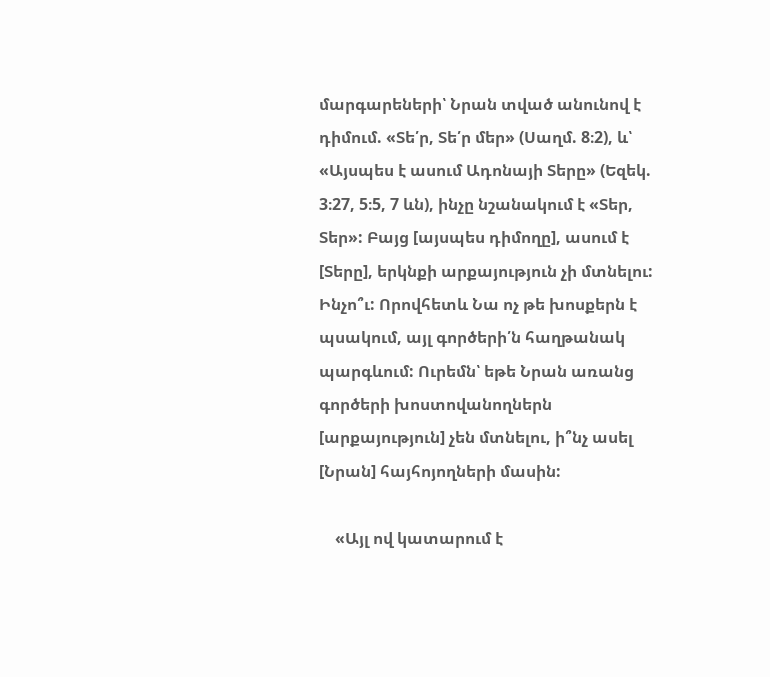մարգարեների՝ Նրան տված անունով է դիմում. «Տե՛ր, Տե՛ր մեր» (Սաղմ. 8։2), և՝ «Այսպես է ասում Ադոնայի Տերը» (Եզեկ. 3։27, 5։5, 7 ևն), ինչը նշանակում է «Տեր, Տեր»: Բայց [այսպես դիմողը], ասում է [Տերը], երկնքի արքայություն չի մտնելու: Ինչո՞ւ: Որովհետև Նա ոչ թե խոսքերն է պսակում, այլ գործերի՛ն հաղթանակ պարգևում: Ուրեմն՝ եթե Նրան առանց գործերի խոստովանողներն [արքայություն] չեն մտնելու, ի՞նչ ասել [Նրան] հայհոյողների մասին:

    «Այլ ով կատարում է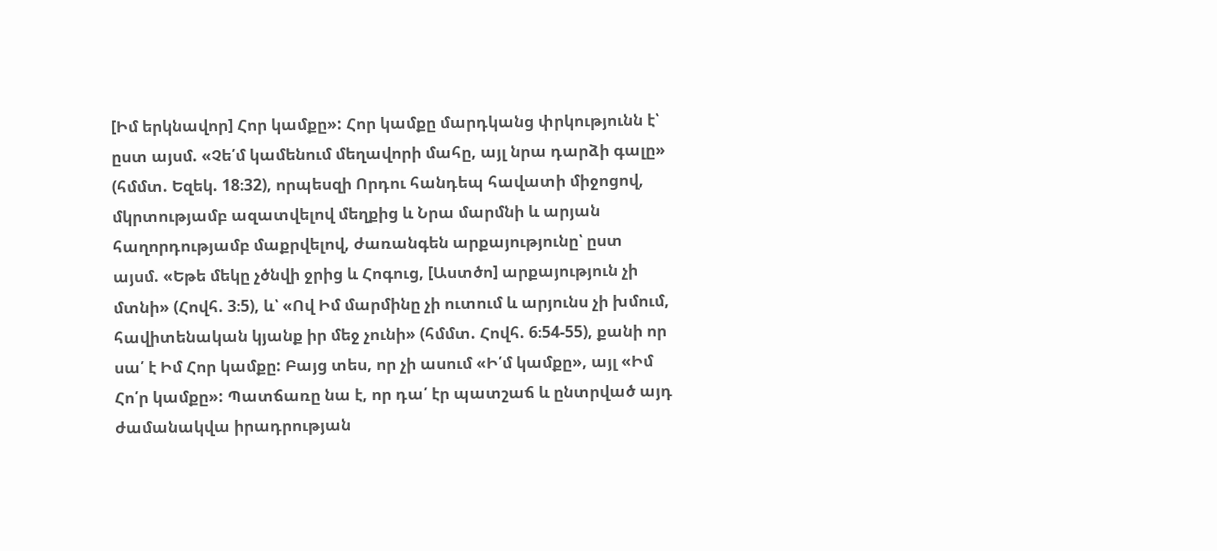[Իմ երկնավոր] Հոր կամքը»: Հոր կամքը մարդկանց փրկությունն է՝ ըստ այսմ. «Չե՛մ կամենում մեղավորի մահը, այլ նրա դարձի գալը» (հմմտ. Եզեկ. 18։32), որպեսզի Որդու հանդեպ հավատի միջոցով, մկրտությամբ ազատվելով մեղքից և Նրա մարմնի և արյան հաղորդությամբ մաքրվելով, ժառանգեն արքայությունը՝ ըստ այսմ. «Եթե մեկը չծնվի ջրից և Հոգուց, [Աստծո] արքայություն չի մտնի» (Հովհ. 3։5), և՝ «Ով Իմ մարմինը չի ուտում և արյունս չի խմում, հավիտենական կյանք իր մեջ չունի» (հմմտ. Հովհ. 6։54-55), քանի որ սա՛ է Իմ Հոր կամքը: Բայց տես, որ չի ասում «Ի՛մ կամքը», այլ «Իմ Հո՛ր կամքը»: Պատճառը նա է, որ դա՛ էր պատշաճ և ընտրված այդ ժամանակվա իրադրության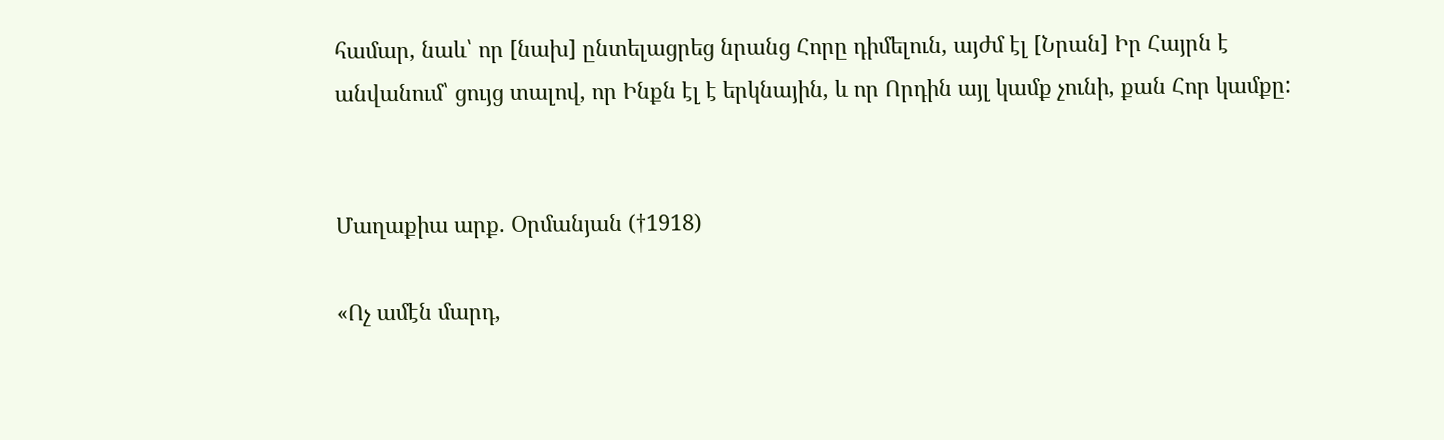համար, նաև՝ որ [նախ] ընտելացրեց նրանց Հորը դիմելուն, այժմ էլ [Նրան] Իր Հայրն է անվանում՝ ցույց տալով, որ Ինքն էլ է երկնային, և որ Որդին այլ կամք չունի, քան Հոր կամքը:


Մաղաքիա արք. Օրմանյան (†1918)

«Ոչ ամէն մարդ,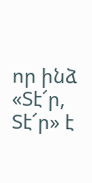որ ինձ «Տէ՜ր, Տէ՜ր» է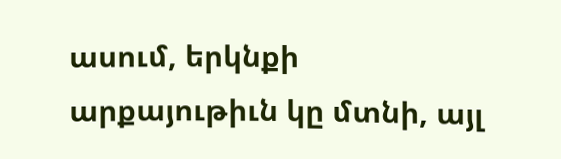ասում, երկնքի արքայութիւն կը մտնի, այլ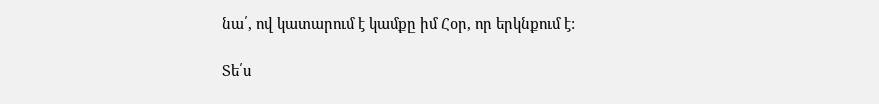նա՛, ով կատարում է կամքը իմ Հօր, որ երկնքում է:

Տե՛ս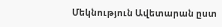Մեկնություն Ավետարան ըստ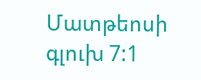Մատթեոսի գլուխ 7:1